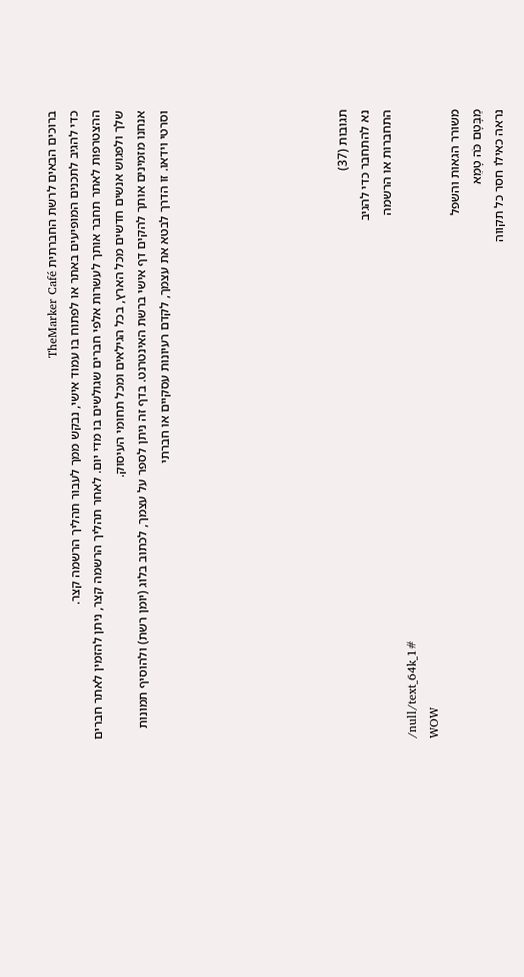ברוכים הבאים לרשת החברתית TheMarker Café
כדי להגיב לתכנים המופיעים באתר או לפתוח בו עמוד אישי, נבקש ממך לעבור תהליך הרשמה קצר.
ההצטרפות לאתר תחבר אותך לעשרות אלפי חברים שגולשים בו מדי יום. לאחר תהליך הרשמה קצר, ניתן להזמין לאתר חברים שלך ולפגוש אנשים חדשים מכל הארץ, בכל הגילאים ומכל תחומי העיסוק.
אנחנו מזמינים אותך להקים דף אישי ברשת האינטרנט. בדף זה ניתן לספר על עצמך, לכתוב בלוג (יומן רשת) ולהוסיף תמונות וסרטי וידאו. זו הדרך לבטא את עצמך, לקדם רעיונות עסקיים או חברתי







תגובות (37)
נא להתחבר כדי להגיב
התחברות או הרשמה
/null/text_64k_1#
WOW
משורר הגאות והשפל
מַבָּטָם כֹּה טָמֵא
נראה כאילו חסר כל תקווה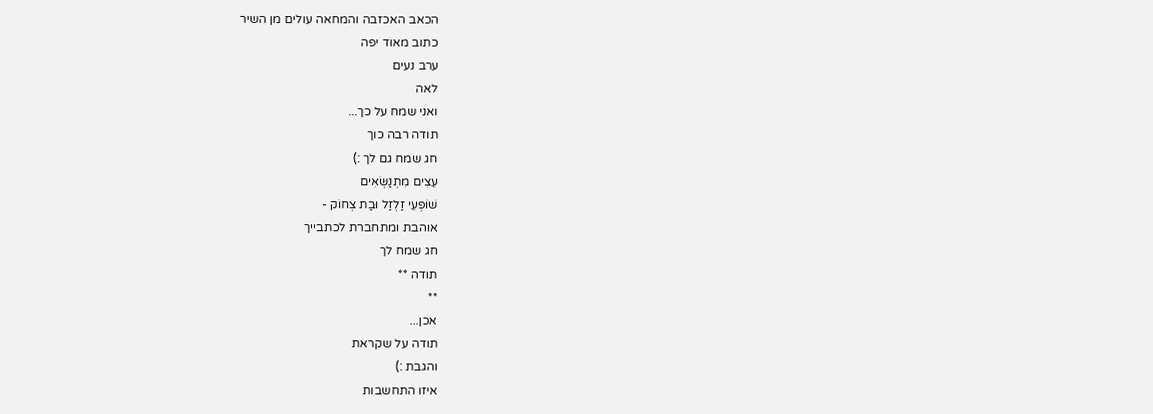הכאב האכזבה והמחאה עולים מן השיר
כתוב מאוד יפה
ערב נעים
לאה
ואני שמח על כך...
תודה רבה כוך
חג שמח גם לך :)
עֵצִים מִתְנַשְּׂאִים
שׁוֹפְעֵי זַלְזַל וּבַת צְחוֹק -
אוהבת ומתחברת לכתבייך
חג שמח לך
תודה **
**
אכן...
תודה על שקראת
והגבת :)
איזו התחשבות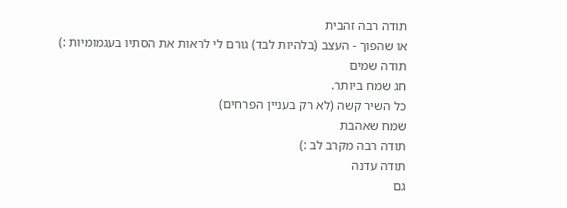תודה רבה זהבית
או שהפוך - העצב (בלהיות לבד) גורם לי לראות את הסתיו בעגמומיות :)
תודה שמים
חג שמח ביותר.
כל השיר קשה (לא רק בעניין הפרחים)
שמח שאהבת
תודה רבה מקרב לב :)
תודה עדנה
גם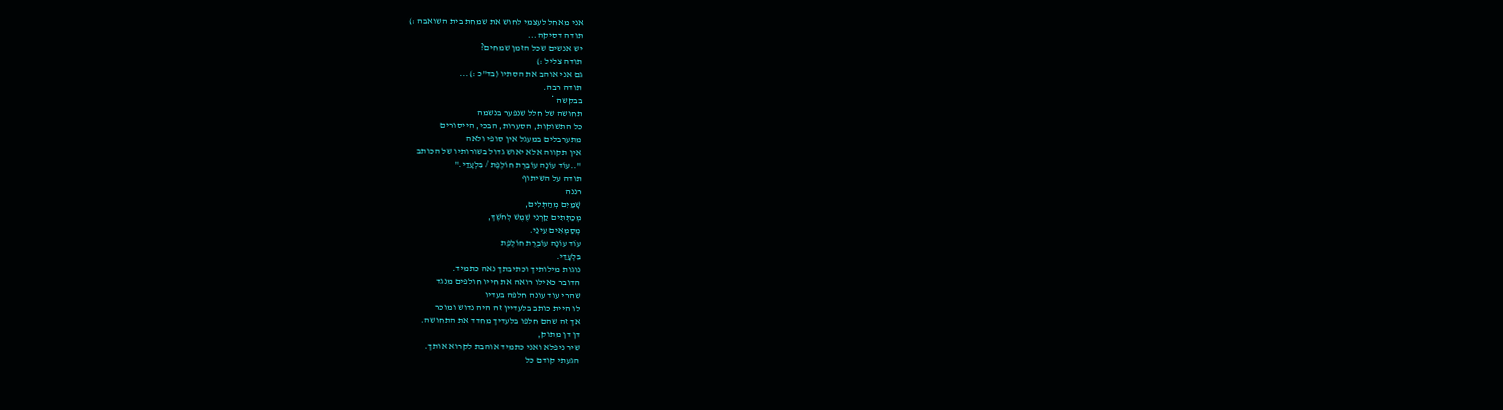אני מאחל לעצמי לחוש את שמחת בית השואבה :)
תודה דסיקה...
יש אנשים שכל הזמן שמחים?
תודה צליל :)
גם אני אוהב את הסתיו (בד"כ :)...
תודה רבה.
בבקשה *
תחושה של חלל שנפער בנשמה
כל התשוקות, הסערות, הבכי, הייסורים
מתערבלים במעגל אין סופי ולאה
אין תקווה אלא יאוש גדול בשורותיו של הכותב
"..עוֹד עוֹנָה עוֹבֶרֶת חוֹלֶפֶת / בִּלְעָדַי."
תודה על השיתוף
רננה
שָׁמַיִם מְהַתְּלִים,
מְכַתְּתִים קַרְנֵי שֶׁמֶשׁ לְחֹשֶׁךְ,
מְסַמְּאִים עֵינַי.
עוֹד עוֹנָה עוֹבֶרֶת חוֹלֶפֶת
בִּלְעָדַי.
נוגות מילותיך וכתיבתך נאה כתמיד.
הדובר כאילו רואה את חייו חולפים מנגד
שהרי עוד עונה חלפה בעדיו
לו היית כותב בלעדיין זה היה נדוש ומוכר
אך זה שהם חלפו בלעדיך מחדד את התחושה.
דן דן מתוק,
שיר ניפלא ואני כתמיד אוהבת לקרוא אותך.
הגעתי קודם כל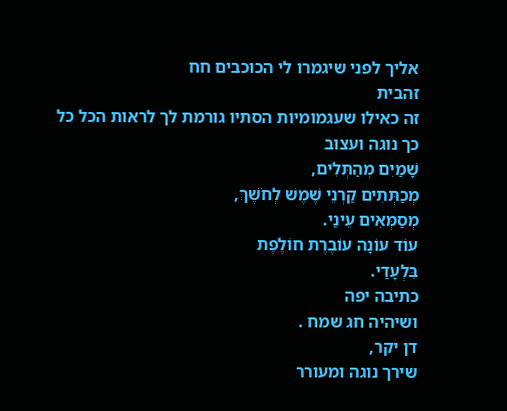אליך לפני שיגמרו לי הכוכבים חח
זהבית
זה כאילו שעגמומיות הסתיו גורמת לך לראות הכל כל כך נוגה ועצוב
שָׁמַיִם מְהַתְּלִים,
מְכַתְּתִים קַרְנֵי שֶׁמֶשׁ לְחֹשֶׁךְ,
מְסַמְּאִים עֵינַי.
עוֹד עוֹנָה עוֹבֶרֶת חוֹלֶפֶת
בִּלְעָדַי.
כתיבה יפה
ושיהיה חג שמח .
דן יקר,
שירך נוגה ומעורר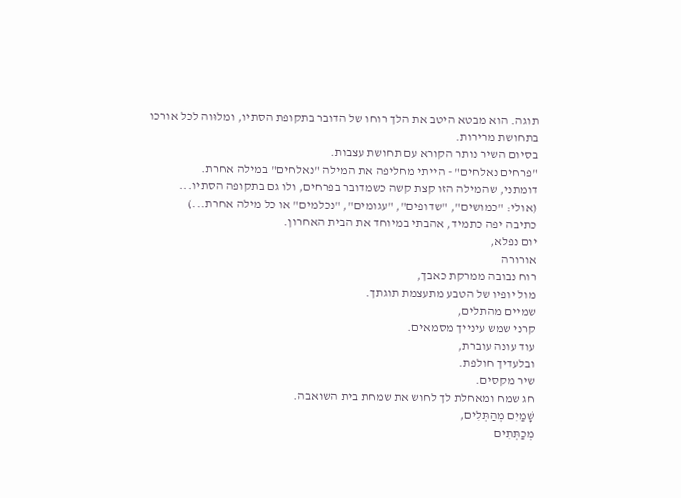תוגה. הוא מבטא היטב את הלך רוחו של הדובר בתקופת הסתיו, ומלוּוה לכל אורכו בתחושת מרירות.
בסיום השיר נותר הקורא עם תחושת עצבות.
"פרחים נאלחים" - הייתי מחליפה את המילה "נאלחים" במילה אחרת.
דומתני, שהמילה הזו קצת קשה כשמדובר בפרחים, ולו גם בתקופה הסתיו...
(אולי: "כמושים", "שדופים", "עגומים", "נכלמים" או כל מילה אחרת...)
כתיבה יפה כתמיד, אהבתי במיוחד את הבית האחרון.
יום נפלא,
אורורה
רוח נבובה ממרקת כאבך,
מול יופיו של הטבע מתעצמת תוגתך.
שמיים מהתלים,
קרני שמש עינייך מסמאים.
עוד עונה עוברת,
ובלעדיך חולפת.
שיר מקסים.
חג שמח ומאחלת לך לחוש את שמחת בית השואבה.
שָׁמַיִם מְהַתְּלִים,
מְכַתְּתִים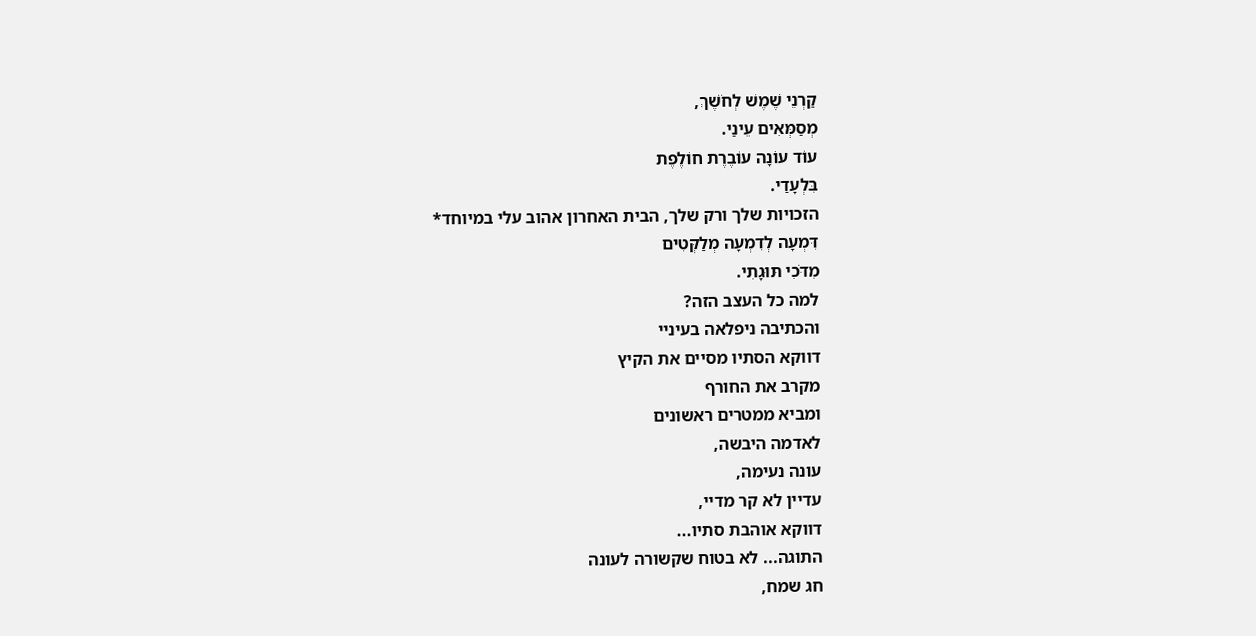קַרְנֵי שֶׁמֶשׁ לְחֹשֶׁךְ,
מְסַמְּאִים עֵינַי.
עוֹד עוֹנָה עוֹבֶרֶת חוֹלֶפֶת
בִּלְעָדַי.
הזכויות שלך ורק שלך, הבית האחרון אהוב עלי במיוחד*
דִּמְעָה לְדִמְעָה מְלַקְּטִים
מִדֹּכִי תּוּגָתִי.
למה כל העצב הזה?
והכתיבה ניפלאה בעיניי
דווקא הסתיו מסיים את הקיץ
מקרב את החורף
ומביא ממטרים ראשונים
לאדמה היבשה,
עונה נעימה,
עדיין לא קר מדיי,
דווקא אוהבת סתיו...
התוגה... לא בטוח שקשורה לעונה
חג שמח,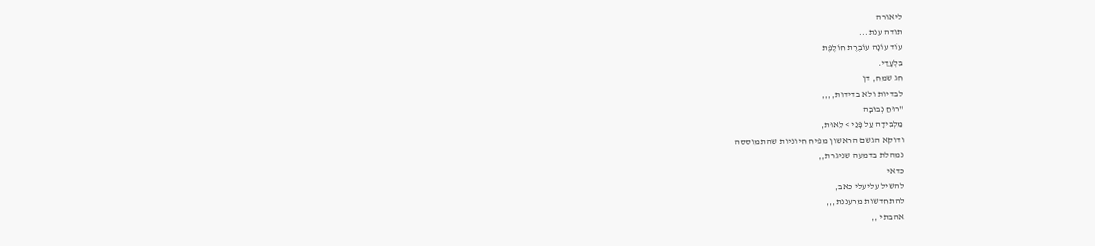ליאורה
תודה ענת...
עוֹד עוֹנָה עוֹבֶרֶת חוֹלֶפֶת
בִּלְעָדַי.
חג שמח, דן
לבדיות ולא בדידות,,,,
"רוּחַ נְבוּבָה
מַלְבִּידָה עַל פָּנַי > לֵאוּת,
ודוקא הגשם הראשון מפיח חיוניות שהתמוססה
נמהלת בדמעה שניגרת,,
כדאי
להשיל עליעלי כאב,
להתחדשות מרעננת,,,
אהבתי ,,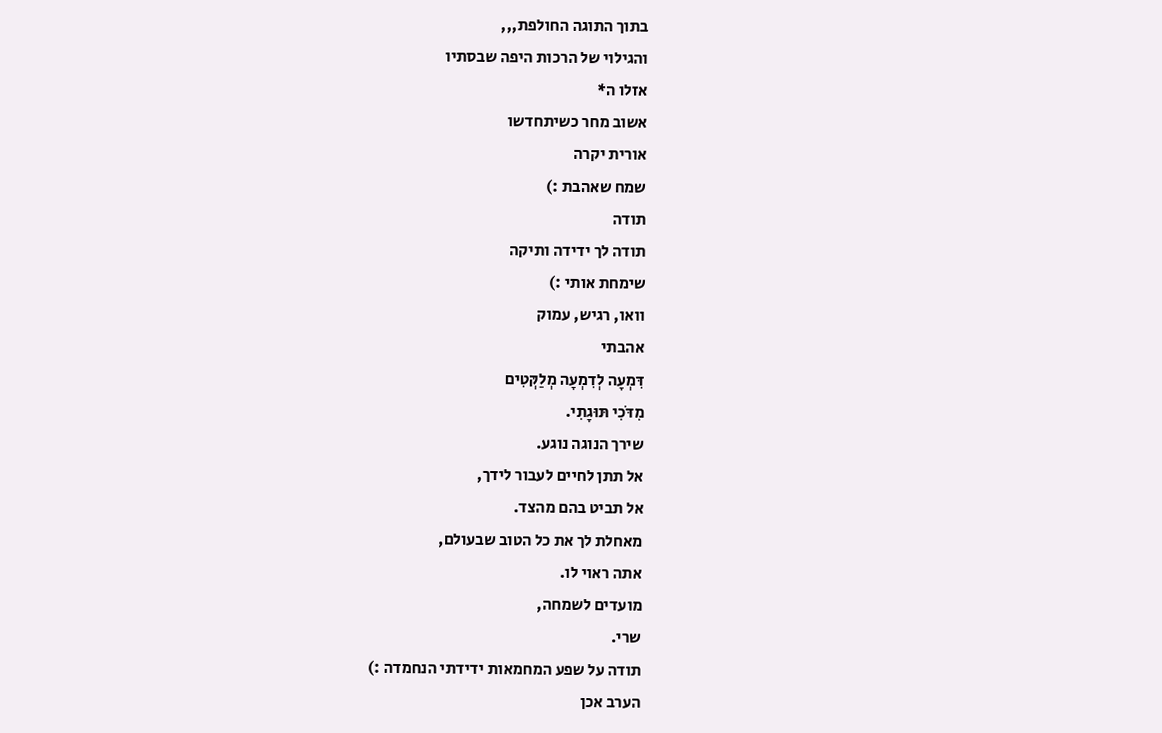בתוך התוגה החולפת,,,
והגילוי של הרכות היפה שבסתיו
אזלו ה*
אשוב מחר כשיתחדשו
אורית יקרה
שמח שאהבת :)
תודה
תודה לך ידידה ותיקה
שימחת אותי :)
וואו, רגיש, עמוק
אהבתי
דִּמְעָה לְדִמְעָה מְלַקְּטִים
מִדֹּכִי תּוּגָתִי.
שירך הנוגה נוגע.
אל תתן לחיים לעבור לידך,
אל תביט בהם מהצד.
מאחלת לך את כל הטוב שבעולם,
אתה ראוי לו.
מועדים לשמחה,
שרי.
תודה על שפע המחמאות ידידתי הנחמדה :)
הערב אכן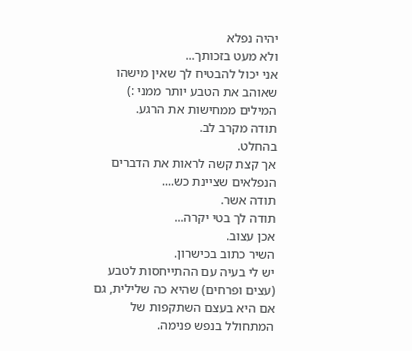יהיה נפלא
ולא מעט בזכותך...
אני יכול להבטיח לך שאין מישהו שאוהב את הטבע יותר ממני :)
המילים ממחישות את הרגע.
תודה מקרב לב.
בהחלט.
אך קצת קשה לראות את הדברים הנפלאים שציינת כש....
תודה אשר.
תודה לך בטי יקרה...
אכן עצוב.
השיר כתוב בכישרון.
יש לי בעיה עם ההתייחסות לטבע (עצים ופרחים) שהיא כה שלילית, גם אם היא בעצם השתקפות של המתחולל בנפש פנימה.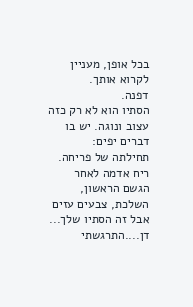בכל אופן, מעניין לקרוא אותך.
דפנה.
הסתיו הוא לא רק כזה עצוב ונוגה. יש בו דברים יפים:
תחילתה של פריחה.
ריח אדמה לאחר הגשם הראשון, השלכת, צבעים עזים
אבל זה הסתיו שלך...
דן....התרגשתי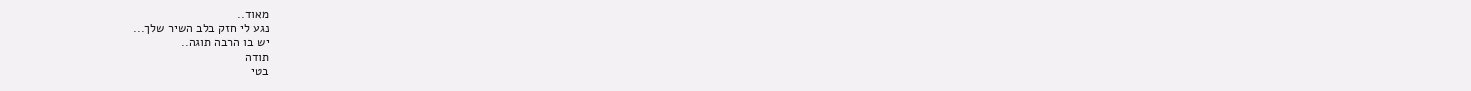מאוד..
נגע לי חזק בלב השיר שלך...
יש בו הרבה תוגה..
תודה
בטי